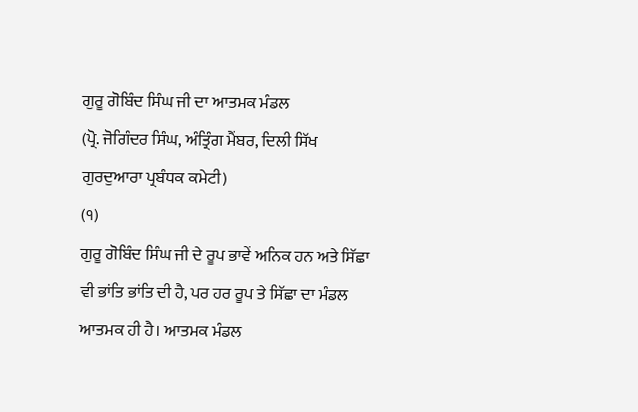ਗੁਰੂ ਗੋਬਿੰਦ ਸਿੰਘ ਜੀ ਦਾ ਆਤਮਕ ਮੰਡਲ
(ਪ੍ਰੋ. ਜੋਗਿੰਦਰ ਸਿੰਘ, ਅੰਤ੍ਰਿੰਗ ਮੈਂਬਰ, ਦਿਲੀ ਸਿੱਖ ਗੁਰਦੁਆਰਾ ਪ੍ਰਬੰਧਕ ਕਮੇਟੀ)
(੧)
ਗੁਰੂ ਗੋਬਿੰਦ ਸਿੰਘ ਜੀ ਦੇ ਰੂਪ ਭਾਵੇਂ ਅਨਿਕ ਹਨ ਅਤੇ ਸਿੱਛਾ ਵੀ ਭਾਂਤਿ ਭਾਂਤਿ ਦੀ ਹੈ, ਪਰ ਹਰ ਰੂਪ ਤੇ ਸਿੱਛਾ ਦਾ ਮੰਡਲ ਆਤਮਕ ਹੀ ਹੈ। ਆਤਮਕ ਮੰਡਲ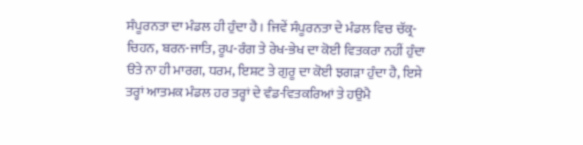ਸੰਪੂਰਨਤਾ ਦਾ ਮੰਡਲ ਹੀ ਹੁੰਦਾ ਹੈ। ਜਿਵੇਂ ਸੰਪੂਰਨਤਾ ਦੇ ਮੰਡਲ ਵਿਚ ਚੱਕ੍ਰ-ਚਿਹਨ, ਬਰਨ-ਜਾਤਿ, ਰੂਪ-ਰੰਗ ਤੇ ਰੇਖ-ਭੇਖ ਦਾ ਕੋਈ ਵਿਤਕਰਾ ਨਹੀਂ ਹੁੰਦਾ ੳਤੇ ਨਾ ਹੀ ਮਾਰਗ, ਧਰਮ, ਇਸ਼ਟ ਤੇ ਗੁਰੂ ਦਾ ਕੋਈ ਝਗੜਾ ਹੁੰਦਾ ਹੈ, ਇਸੇ ਤਰ੍ਹਾਂ ਆਤਮਕ ਮੰਡਲ ਹਰ ਤਰ੍ਹਾਂ ਦੇ ਵੰਡ-ਵਿਤਕਰਿਆਂ ਤੇ ਹਉਮੈ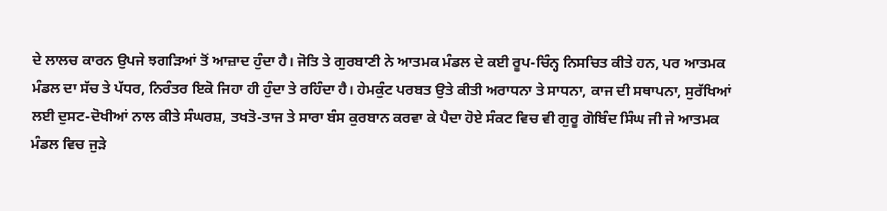ਦੇ ਲਾਲਚ ਕਾਰਨ ਉਪਜੇ ਝਗੜਿਆਂ ਤੋਂ ਆਜ਼ਾਦ ਹੁੰਦਾ ਹੈ। ਜੋਤਿ ਤੇ ਗੁਰਬਾਣੀ ਨੇ ਆਤਮਕ ਮੰਡਲ ਦੇ ਕਈ ਰੂਪ-ਚਿੰਨ੍ਹ ਨਿਸਚਿਤ ਕੀਤੇ ਹਨ, ਪਰ ਆਤਮਕ ਮੰਡਲ ਦਾ ਸੱਚ ਤੇ ਪੱਧਰ, ਨਿਰੰਤਰ ਇਕੋ ਜਿਹਾ ਹੀ ਹੁੰਦਾ ਤੇ ਰਹਿੰਦਾ ਹੈ। ਹੇਮਕੁੰਟ ਪਰਬਤ ਉਤੇ ਕੀਤੀ ਅਰਾਧਨਾ ਤੇ ਸਾਧਨਾ, ਕਾਜ ਦੀ ਸਥਾਪਨਾ, ਸੁਰੱਖਿਆਂ ਲਈ ਦੁਸਟ-ਦੋਖੀਆਂ ਨਾਲ ਕੀਤੇ ਸੰਘਰਸ਼, ਤਖਤੋ-ਤਾਜ ਤੇ ਸਾਰਾ ਬੰਸ ਕੁਰਬਾਨ ਕਰਵਾ ਕੇ ਪੈਦਾ ਹੋਏ ਸੰਕਟ ਵਿਚ ਵੀ ਗੁਰੂ ਗੋਬਿੰਦ ਸਿੰਘ ਜੀ ਜੇ ਆਤਮਕ ਮੰਡਲ ਵਿਚ ਜੁੜੇ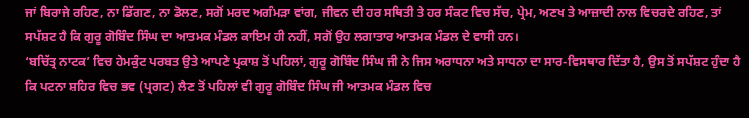ਜਾਂ ਬਿਰਾਜੇ ਰਹਿਣ, ਨਾ ਡਿੱਗਣ, ਨਾ ਡੋਲਣ, ਸਗੋਂ ਮਰਦ ਅਗੰਮੜਾ ਵਾਂਗ, ਜੀਵਨ ਦੀ ਹਰ ਸਥਿਤੀ ਤੇ ਹਰ ਸੰਕਟ ਵਿਚ ਸੱਚ, ਪ੍ਰੇਮ, ਅਣਖ ਤੇ ਆਜ਼ਾਦੀ ਨਾਲ ਵਿਚਰਦੇ ਰਹਿਣ, ਤਾਂ ਸਪੱਸ਼ਟ ਹੈ ਕਿ ਗੁਰੂ ਗੋਬਿੰਦ ਸਿੰਘ ਦਾ ਆਤਮਕ ਮੰਡਲ ਕਾਇਮ ਹੀ ਨਹੀਂ, ਸਗੋਂ ਉਹ ਲਗਾਤਾਰ ਆਤਮਕ ਮੰਡਲ ਦੇ ਵਾਸੀ ਹਨ।
‘ਬਚਿੱਤ੍ਰ ਨਾਟਕ’ ਵਿਚ ਹੇਮਕੁੰਟ ਪਰਬਤ ਉਤੇ ਆਪਣੇ ਪ੍ਰਕਾਸ਼ ਤੋਂ ਪਹਿਲਾਂ, ਗੁਰੂ ਗੋਬਿੰਦ ਸਿੰਘ ਜੀ ਨੇ ਜਿਸ ਅਰਾਧਨਾ ਅਤੇ ਸਾਧਨਾ ਦਾ ਸਾਰ-ਵਿਸਥਾਰ ਦਿੱਤਾ ਹੈ, ਉਸ ਤੋਂ ਸਪੱਸ਼ਟ ਹੁੰਦਾ ਹੈ ਕਿ ਪਟਨਾ ਸ਼ਹਿਰ ਵਿਚ ਭਵ (ਪ੍ਰਗਟ) ਲੈਣ ਤੋਂ ਪਹਿਲਾਂ ਵੀ ਗੁਰੂ ਗੋਬਿੰਦ ਸਿੰਘ ਜੀ ਆਤਮਕ ਮੰਡਲ ਵਿਚ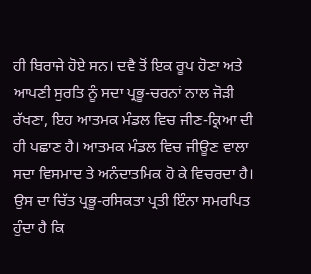ਹੀ ਬਿਰਾਜੇ ਹੋਏ ਸਨ। ਦਵੈ ਤੋਂ ਇਕ ਰੂਪ ਹੋਣਾ ਅਤੇ ਆਪਣੀ ਸੁਰਤਿ ਨੂੰ ਸਦਾ ਪ੍ਰਭੂ-ਚਰਨਾਂ ਨਾਲ ਜੋੜੀ ਰੱਖਣਾ, ਇਹ ਆਤਮਕ ਮੰਡਲ ਵਿਚ ਜੀਣ-ਕ੍ਰਿਆ ਦੀ ਹੀ ਪਛਾਣ ਹੈ। ਆਤਮਕ ਮੰਡਲ ਵਿਚ ਜੀਊਣ ਵਾਲਾ ਸਦਾ ਵਿਸਮਾਦ ਤੇ ਅਨੰਦਾਤਮਿਕ ਹੋ ਕੇ ਵਿਚਰਦਾ ਹੈ। ਉਸ ਦਾ ਚਿੱਤ ਪ੍ਰਭੂ-ਰਸਿਕਤਾ ਪ੍ਰਤੀ ਇੰਨਾ ਸਮਰਪਿਤ ਹੁੰਦਾ ਹੈ ਕਿ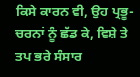ਕਿਸੇ ਕਾਰਨ ਵੀ, ਉਹ ਪ੍ਰਭੂ-ਚਰਨਾਂ ਨੂੰ ਛੱਡ ਕੇ, ਵਿਸ਼ੇ ਤੇ ਤਪ ਭਰੇ ਸੰਸਾਰ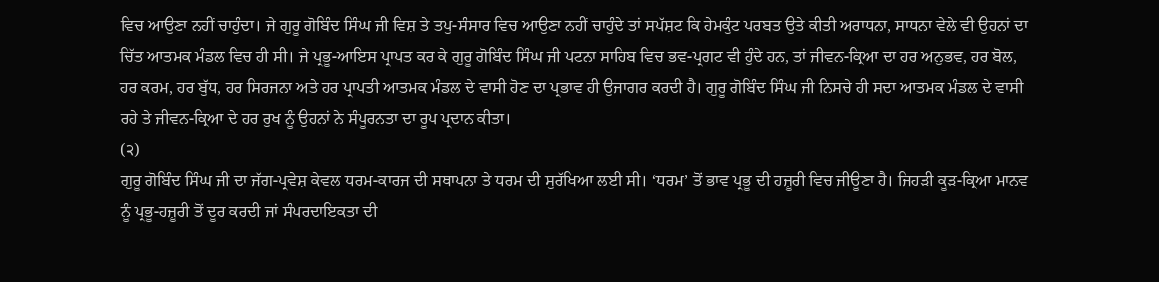ਵਿਚ ਆਉਣਾ ਨਹੀਂ ਚਾਹੁੰਦਾ। ਜੇ ਗੁਰੂ ਗੋਬਿੰਦ ਸਿੰਘ ਜੀ ਵਿਸ਼ ਤੇ ਤਪੁ-ਸੰਸਾਰ ਵਿਚ ਆਉਣਾ ਨਹੀਂ ਚਾਹੁੰਦੇ ਤਾਂ ਸਪੱਸ਼ਟ ਕਿ ਹੇਮਕੁੰਟ ਪਰਬਤ ਉਤੇ ਕੀਤੀ ਅਰਾਧਨਾ, ਸਾਧਨਾ ਵੇਲੇ ਵੀ ਉਹਨਾਂ ਦਾ ਚਿੱਤ ਆਤਮਕ ਮੰਡਲ ਵਿਚ ਹੀ ਸੀ। ਜੇ ਪ੍ਰਭੂ-ਆਇਸ ਪ੍ਰਾਪਤ ਕਰ ਕੇ ਗੁਰੂ ਗੋਬਿੰਦ ਸਿੰਘ ਜੀ ਪਟਨਾ ਸਾਹਿਬ ਵਿਚ ਭਵ-ਪ੍ਰਗਟ ਵੀ ਹੁੰਦੇ ਹਨ, ਤਾਂ ਜੀਵਨ-ਕ੍ਰਿਆ ਦਾ ਹਰ ਅਨੁਭਵ, ਹਰ ਬੋਲ, ਹਰ ਕਰਮ, ਹਰ ਬੁੱਧ, ਹਰ ਸਿਰਜਨਾ ਅਤੇ ਹਰ ਪ੍ਰਾਪਤੀ ਆਤਮਕ ਮੰਡਲ ਦੇ ਵਾਸੀ ਹੋਣ ਦਾ ਪ੍ਰਭਾਵ ਹੀ ਉਜਾਗਰ ਕਰਦੀ ਹੈ। ਗੁਰੂ ਗੋਬਿੰਦ ਸਿੰਘ ਜੀ ਨਿਸਚੇ ਹੀ ਸਦਾ ਆਤਮਕ ਮੰਡਲ ਦੇ ਵਾਸੀ ਰਹੇ ਤੇ ਜੀਵਨ-ਕ੍ਰਿਆ ਦੇ ਹਰ ਰੁਖ ਨੂੰ ਉਹਨਾਂ ਨੇ ਸੰਪੂਰਨਤਾ ਦਾ ਰੂਪ ਪ੍ਰਦਾਨ ਕੀਤਾ।
(੨)
ਗੁਰੂ ਗੋਬਿੰਦ ਸਿੰਘ ਜੀ ਦਾ ਜੱਗ-ਪ੍ਰਵੇਸ਼ ਕੇਵਲ ਧਰਮ-ਕਾਰਜ ਦੀ ਸਥਾਪਨਾ ਤੇ ਧਰਮ ਦੀ ਸੁਰੱਖਿਆ ਲਈ ਸੀ। ‘ਧਰਮ’ ਤੋਂ ਭਾਵ ਪ੍ਰਭੂ ਦੀ ਹਜ਼ੂਰੀ ਵਿਚ ਜੀਊਣਾ ਹੈ। ਜਿਹੜੀ ਕੂੜ-ਕ੍ਰਿਆ ਮਾਨਵ ਨੂੰ ਪ੍ਰਭੂ-ਹਜ਼ੂਰੀ ਤੋਂ ਦੂਰ ਕਰਦੀ ਜਾਂ ਸੰਪਰਦਾਇਕਤਾ ਦੀ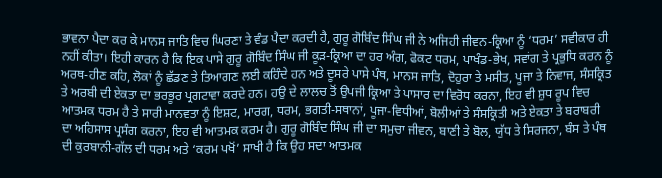ਭਾਵਨਾ ਪੈਦਾ ਕਰ ਕੇ ਮਾਨਸ ਜਾਤਿ ਵਿਚ ਘਿਰਣਾ ਤੇ ਵੰਡ ਪੈਦਾ ਕਰਦੀ ਹੈ, ਗੁਰੂ ਗੋਬਿੰਦ ਸਿੰਘ ਜੀ ਨੇ ਅਜਿਹੀ ਜੀਵਨ-ਕ੍ਰਿਆ ਨੂੰ ‘ਧਰਮ’ ਸਵੀਕਾਰ ਹੀ ਨਹੀਂ ਕੀਤਾ। ਇਹੀ ਕਾਰਨ ਹੈ ਕਿ ਇਕ ਪਾਸੇ ਗੁਰੂ ਗੋਬਿੰਦ ਸਿੰਘ ਜੀ ਕੂੜ-ਕ੍ਰਿਆ ਦਾ ਹਰ ਅੰਗ, ਫੋਕਟ ਧਰਮ, ਪਾਖੰਡ-ਭੇਖ, ਸਵਾਂਗ ਤੇ ਪ੍ਰਭੁਧਿ ਕਰਨ ਨੂੰ ਅਰਥ-ਹੀਣ ਕਹਿ, ਲੋਕਾਂ ਨੂੰ ਛੱਡਣ ਤੇ ਤਿਆਗਣ ਲਈ ਕਹਿੰਦੇ ਹਨ ਅਤੇ ਦੂਸਰੇ ਪਾਸੇ ਪੰਥ, ਮਾਨਸ ਜਾਤਿ, ਦੋਹੁਰਾ ਤੇ ਮਸੀਤ, ਪੂਜਾ ਤੇ ਨਿਵਾਜ, ਸੰਸਕ੍ਰਿਤ ਤੇ ਅਰਬੀ ਦੀ ਏਕਤਾ ਦਾ ਭਰਭੂਰ ਪ੍ਰਗਟਾਵਾ ਕਰਦੇ ਹਨ। ਹਉ ਦੇ ਲਾਲਚ ਤੋਂ ਉਪਜੀ ਕ੍ਰਿਆ ਤੇ ਪਾਸਾਰ ਦਾ ਵਿਰੋਧ ਕਰਨਾ, ਇਹ ਵੀ ਸ਼ੁਧ ਰੂਪ ਵਿਚ ਆਤਮਕ ਧਰਮ ਹੈ ਤੇ ਸਾਰੀ ਮਾਨਵਤਾ ਨੂੰ ਇਸ਼ਟ, ਮਾਰਗ, ਧਰਮ, ਭਗਤੀ-ਸਥਾਨਾਂ, ਪੂਜਾ-ਵਿਧੀਆਂ, ਬੋਲੀਆਂ ਤੇ ਸੰਸਕ੍ਰਿਤੀ ਅਤੇ ਏਕਤਾ ਤੇ ਬਰਾਬਰੀ ਦਾ ਅਹਿਸਾਸ ਪ੍ਰਸੰਗ ਕਰਨਾ, ਇਹ ਵੀ ਆਤਮਕ ਕਰਮ ਹੈ। ਗੁਰੂ ਗੋਬਿੰਦ ਸਿੰਘ ਜੀ ਦਾ ਸਮੁਚਾ ਜੀਵਨ, ਬਾਣੀ ਤੇ ਬੋਲ, ਯੁੱਧ ਤੇ ਸਿਰਜਨਾ, ਬੰਸ ਤੇ ਪੰਥ ਦੀ ਕੁਰਬਾਨੀ-ਗੱਲ ਦੀ ਧਰਮ ਅਤੇ ‘ਕਰਮ ਪਖੋਂ’ ਸਾਖੀ ਹੈ ਕਿ ਉਹ ਸਦਾ ਆਤਮਕ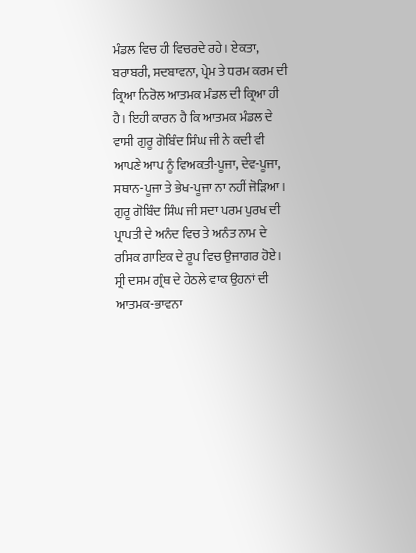ਮੰਡਲ ਵਿਚ ਹੀ ਵਿਚਰਦੇ ਰਹੇ। ਏਕਤਾ, ਬਰਾਬਰੀ, ਸਦਬਾਵਨਾ, ਪ੍ਰੇਮ ਤੇ ਧਰਮ ਕਰਮ ਦੀ ਕ੍ਰਿਆ ਨਿਰੋਲ ਆਤਮਕ ਮੰਡਲ ਦੀ ਕ੍ਰਿਆ ਹੀ ਹੈ। ਇਹੀ ਕਾਰਨ ਹੈ ਕਿ ਆਤਮਕ ਮੰਡਲ ਦੇ ਵਾਸੀ ਗੁਰੂ ਗੋਬਿੰਦ ਸਿੰਘ ਜੀ ਨੇ ਕਦੀ ਵੀ ਆਪਣੇ ਆਪ ਨੂੰ ਵਿਅਕਤੀ-ਪੂਜਾ, ਦੇਵ-ਪੂਜਾ, ਸਥਾਨ-ਪੂਜਾ ਤੇ ਭੇਖ-ਪੂਜਾ ਨਾ ਨਹੀਂ ਜੋੜਿਆ। ਗੁਰੂ ਗੋਬਿੰਦ ਸਿੰਘ ਜੀ ਸਦਾ ਪਰਮ ਪੁਰਖ ਦੀ ਪ੍ਰਾਪਤੀ ਦੇ ਅਨੰਦ ਵਿਚ ਤੇ ਅਨੰਤ ਨਾਮ ਦੇ ਰਸਿਕ ਗਾਇਕ ਦੇ ਰੂਪ ਵਿਚ ਉਜਾਗਰ ਹੋਏ। ਸ੍ਰੀ ਦਸਮ ਗ੍ਰੰਥ ਦੇ ਹੇਠਲੇ ਵਾਕ ਉਹਨਾਂ ਦੀ ਆਤਮਕ-ਭਾਵਨਾ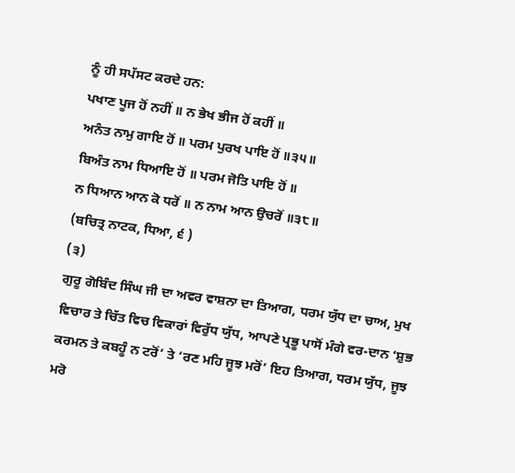ਨੂੰ ਹੀ ਸਪੱਸਟ ਕਰਦੇ ਹਨ:
ਪਖਾਣ ਪੂਜ ਹੋਂ ਨਹੀਂ ॥ ਨ ਭੇਖ ਭੀਜ ਹੋਂ ਕਹੀਂ ॥
ਅਨੰਤ ਨਾਮੁ ਗਾਇ ਹੋਂ ॥ ਪਰਮ ਪੁਰਖ ਪਾਇ ਹੋਂ ॥੩੫॥
ਬਿਅੰਤ ਨਾਮ ਧਿਆਇ ਹੋਂ ॥ ਪਰਮ ਜੋਤਿ ਪਾਇ ਹੋਂ ॥
ਨ ਧਿਆਨ ਆਨ ਕੋ ਧਰੋਂ ॥ ਨ ਨਾਮ ਆਨ ਉਚਰੋਂ ॥੩੮॥
(ਬਚਿਤ੍ਰ ਨਾਟਕ, ਧਿਆ, ੬ )
(੩)
ਗੁਰੂ ਗੋਬਿੰਦ ਸਿੰਘ ਜੀ ਦਾ ਅਵਰ ਵਾਸ਼ਨਾ ਦਾ ਤਿਆਗ, ਧਰਮ ਯੁੱਧ ਦਾ ਚਾਅ, ਮੁਖ ਵਿਚਾਰ ਤੇ ਚਿੱਤ ਵਿਚ ਵਿਕਾਰਾਂ ਵਿਰੁੱਧ ਯੁੱਧ, ਆਪਣੇ ਪ੍ਰਭੂ ਪਾਸੋਂ ਮੰਗੇ ਵਰ-ਦਾਨ ‘ਸ਼ੁਭ ਕਰਮਨ ਤੇ ਕਬਹੂੰ ਨ ਟਰੋਂ’ ਤੇ ‘ਰਣ ਮਹਿ ਜੂਝ ਮਰੋਂ’ ਇਹ ਤਿਆਗ, ਧਰਮ ਯੁੱਧ, ਜੂਝ ਮਰੋ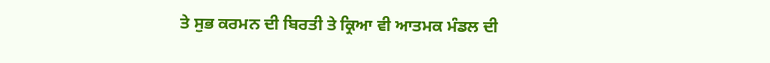ਤੇ ਸੁਭ ਕਰਮਨ ਦੀ ਬਿਰਤੀ ਤੇ ਕ੍ਰਿਆ ਵੀ ਆਤਮਕ ਮੰਡਲ ਦੀ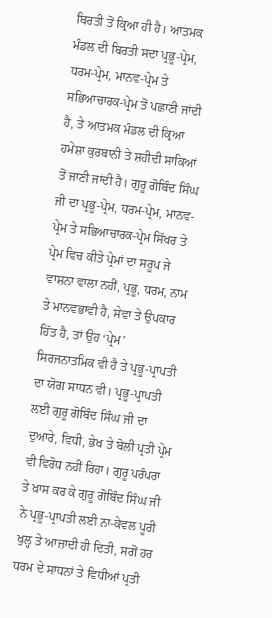ਬਿਰਤੀ ਤੋਂ ਕ੍ਰਿਆ ਹੀ ਹੈ। ਆਤਮਕ ਮੰਡਲ ਦੀ ਬਿਰਤੀ ਸਦਾ ਪ੍ਰਭੂ-ਪ੍ਰੇਮ, ਧਰਮ-ਪ੍ਰੇਮ, ਮਾਨਵ-ਪ੍ਰੇਮ ਤੇ ਸਭਿਆਚਾਰਕ-ਪ੍ਰੇਮ ਤੋਂ ਪਛਾਣੀ ਜਾਂਦੀ ਹੈ, ਤੇ ਆਤਮਕ ਮੰਡਲ ਦੀ ਕ੍ਰਿਆ ਹਮੇਸ਼ਾ ਕੁਰਬਾਨੀ ਤੇ ਸ਼ਹੀਦੀ ਸਾਕਿਆਂ ਤੋਂ ਜਾਣੀ ਜਾਂਦੀ ਹੈ। ਗੁਰੂ ਗੋਬਿੰਦ ਸਿੰਘ ਜੀ ਦਾ ਪ੍ਰਭੂ-ਪ੍ਰੇਮ, ਧਰਮ-ਪ੍ਰੇਮ, ਮਾਨਵ-ਪ੍ਰੇਮ ਤੇ ਸਭਿਆਚਾਰਕ-ਪ੍ਰੇਮ ਸਿੱਖਰ ਤੇ ਪ੍ਰੇਮ ਵਿਚ ਕੀਤੇ ਪ੍ਰੇਮਾਂ ਦਾ ਸਰੂਪ ਜੇ ਵਾਸ਼ਨਾ ਵਾਲਾ ਨਹੀਂ, ਪ੍ਰਭੂ, ਧਰਮ, ਨਾਮ ਤੇ ਮਾਨਵਭਾਵੀ ਹੈ, ਸੇਵਾ ਤੇ ਉਪਕਾਰ ਹਿੱਤ ਹੈ, ਤਾਂ ਉਹ ‘ਪ੍ਰੇਮ’ ਸਿਰਜਨਾਤਮਿਕ ਵੀ ਹੈ ਤੇ ਪ੍ਰਭੂ-ਪ੍ਰਾਪਤੀ ਦਾ ਯੋਗ ਸਾਧਨ ਵੀ। ਪ੍ਰਭੂ-ਪ੍ਰਾਪਤੀ ਲਈ ਗੁਰੂ ਗੋਬਿੰਦ ਸਿੰਘ ਜੀ ਦਾ ਦੁਆਰੇ, ਵਿਧੀ, ਭੇਖ ਤੇ ਬੋਲੀ ਪ੍ਰਤੀ ਪ੍ਰੇਮ ਵੀ ਵਿਰੋਧ ਨਹੀਂ ਰਿਹਾ। ਗੁਰੂ ਪਰੰਪਰਾ ਤੇ ਖ਼ਾਸ ਕਰ ਕੇ ਗੁਰੂ ਗੋਬਿੰਦ ਸਿੰਘ ਜੀ ਨੇ ਪ੍ਰਭੂ-ਪ੍ਰਾਪਤੀ ਲਈ ਨਾ-ਕੇਵਲ ਪੂਰੀ ਖੁਲ੍ਹ ਤੇ ਆਜ਼ਾਦੀ ਹੀ ਦਿਤੀ, ਸਗੋਂ ਹਰ ਧਰਮ ਦੇ ਸਾਧਨਾਂ ਤੇ ਵਿਧੀਆਂ ਪ੍ਰਤੀ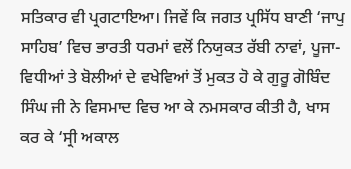ਸਤਿਕਾਰ ਵੀ ਪ੍ਰਗਟਾਇਆ। ਜਿਵੇਂ ਕਿ ਜਗਤ ਪ੍ਰਸਿੱਧ ਬਾਣੀ ‘ਜਾਪੁ ਸਾਹਿਬ’ ਵਿਚ ਭਾਰਤੀ ਧਰਮਾਂ ਵਲੋਂ ਨਿਯੁਕਤ ਰੱਬੀ ਨਾਵਾਂ, ਪੂਜਾ-ਵਿਧੀਆਂ ਤੇ ਬੋਲੀਆਂ ਦੇ ਵਖੇਵਿਆਂ ਤੋਂ ਮੁਕਤ ਹੋ ਕੇ ਗੁਰੂ ਗੋਬਿੰਦ ਸਿੰਘ ਜੀ ਨੇ ਵਿਸਮਾਦ ਵਿਚ ਆ ਕੇ ਨਮਸਕਾਰ ਕੀਤੀ ਹੈ, ਖਾਸ ਕਰ ਕੇ ‘ਸ੍ਰੀ ਅਕਾਲ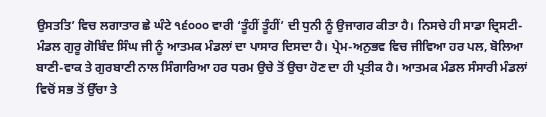ਉਸਤਤਿ’ ਵਿਚ ਲਗਾਤਾਰ ਛੇ ਘੰਟੇ ੧੬੦੦੦ ਵਾਰੀ ‘ਤੂੰਹੀਂ ਤੂੰਹੀਂ’ ਦੀ ਧੁਨੀ ਨੂੰ ਉਜਾਗਰ ਕੀਤਾ ਹੈ। ਨਿਸਚੇ ਹੀ ਸਾਡਾ ਦ੍ਰਿਸਟੀ-ਮੰਡਲ ਗੁਰੂ ਗੋਬਿੰਦ ਸਿੰਘ ਜੀ ਨੂੰ ਆਤਮਕ ਮੰਡਲਾਂ ਦਾ ਪਾਸਾਰ ਦਿਸਦਾ ਹੈ। ਪ੍ਰੇਮ-ਅਨੁਭਵ ਵਿਚ ਜੀਵਿਆ ਹਰ ਪਲ, ਬੋਲਿਆ ਬਾਣੀ-ਵਾਕ ਤੇ ਗੁਰਬਾਣੀ ਨਾਲ ਸਿੰਗਾਰਿਆ ਹਰ ਧਰਮ ਉਚੇ ਤੋਂ ਉਚਾ ਹੋਣ ਦਾ ਹੀ ਪ੍ਰਤੀਕ ਹੈ। ਆਤਮਕ ਮੰਡਲ ਸੰਸਾਰੀ ਮੰਡਲਾਂ ਵਿਚੋਂ ਸਭ ਤੋਂ ਉੱਚਾ ਤੇ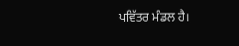ਪਵਿੱਤਰ ਮੰਡਲ ਹੈ।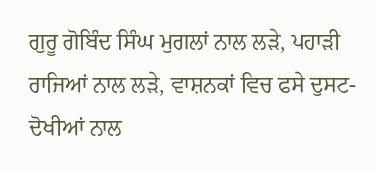ਗੁਰੂ ਗੋਬਿੰਦ ਸਿੰਘ ਮੁਗਲਾਂ ਨਾਲ ਲੜੇ, ਪਹਾੜੀ ਰਾਜਿਆਂ ਨਾਲ ਲੜੇ, ਵਾਸ਼ਨਕਾਂ ਵਿਚ ਫਸੇ ਦੁਸਟ-ਦੋਖੀਆਂ ਨਾਲ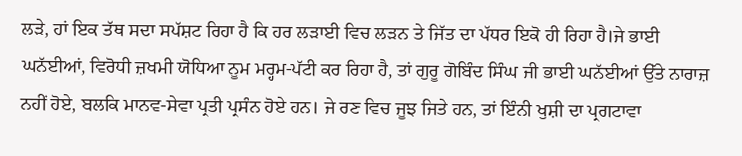ਲੜੇ, ਹਾਂ ਇਕ ਤੱਥ ਸਦਾ ਸਪੱਸ਼ਟ ਰਿਹਾ ਹੈ ਕਿ ਹਰ ਲੜਾਈ ਵਿਚ ਲੜਨ ਤੇ ਜਿੱਤ ਦਾ ਪੱਧਰ ਇਕੋ ਹੀ ਰਿਹਾ ਹੈ।ਜੇ ਭਾਈ ਘਨੱਈਆਂ, ਵਿਰੋਧੀ ਜ਼ਖਮੀ ਯੋਧਿਆ ਨੂਮ ਮਰ੍ਹਮ-ਪੱਟੀ ਕਰ ਰਿਹਾ ਹੈ, ਤਾਂ ਗੁਰੂ ਗੋਬਿੰਦ ਸਿੰਘ ਜੀ ਭਾਈ ਘਨੱਈਆਂ ਉੱਤੇ ਨਾਰਾਜ਼ ਨਹੀਂ ਹੋਏ, ਬਲਕਿ ਮਾਨਵ-ਸੇਵਾ ਪ੍ਰਤੀ ਪ੍ਰਸੰਨ ਹੋਏ ਹਨ। ਜੇ ਰਣ ਵਿਚ ਜੂਝ ਜਿਤੇ ਹਨ, ਤਾਂ ਇੰਨੀ ਖੁਸ਼ੀ ਦਾ ਪ੍ਰਗਟਾਵਾ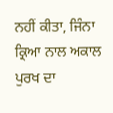ਨਹੀਂ ਕੀਤਾ, ਜਿੰਨਾ ਕ੍ਰਿਆ ਨਾਲ ਅਕਾਲ ਪੁਰਖ ਦਾ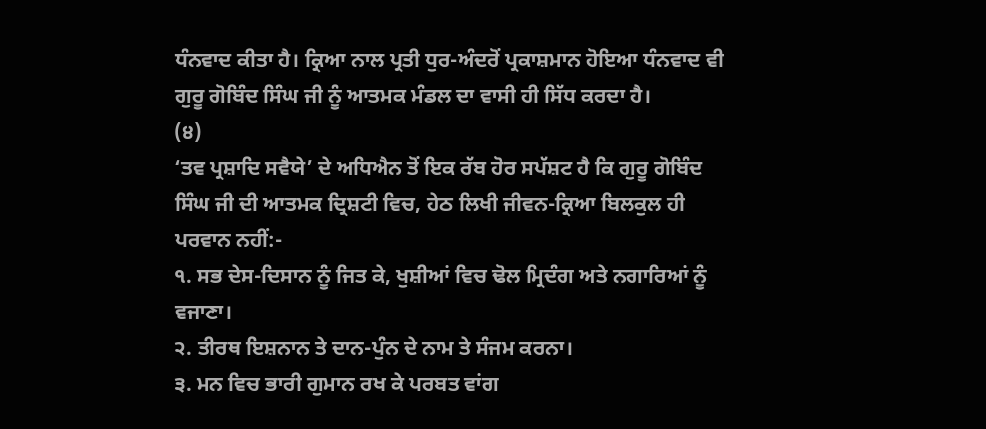ਧੰਨਵਾਦ ਕੀਤਾ ਹੈ। ਕ੍ਰਿਆ ਨਾਲ ਪ੍ਰਤੀ ਧੁਰ-ਅੰਦਰੋਂ ਪ੍ਰਕਾਸ਼ਮਾਨ ਹੋਇਆ ਧੰਨਵਾਦ ਵੀ ਗੁਰੂ ਗੋਬਿੰਦ ਸਿੰਘ ਜੀ ਨੂੰ ਆਤਮਕ ਮੰਡਲ ਦਾ ਵਾਸੀ ਹੀ ਸਿੱਧ ਕਰਦਾ ਹੈ।
(੪)
‘ਤਵ ਪ੍ਰਸ਼ਾਦਿ ਸਵੈਯੇ’ ਦੇ ਅਧਿਐਨ ਤੋਂ ਇਕ ਰੱਬ ਹੋਰ ਸਪੱਸ਼ਟ ਹੈ ਕਿ ਗੁਰੂ ਗੋਬਿੰਦ ਸਿੰਘ ਜੀ ਦੀ ਆਤਮਕ ਦ੍ਰਿਸ਼ਟੀ ਵਿਚ, ਹੇਠ ਲਿਖੀ ਜੀਵਨ-ਕ੍ਰਿਆ ਬਿਲਕੁਲ ਹੀ ਪਰਵਾਨ ਨਹੀਂ:-
੧. ਸਭ ਦੇਸ-ਦਿਸਾਨ ਨੂੰ ਜਿਤ ਕੇ, ਖੁਸ਼ੀਆਂ ਵਿਚ ਢੋਲ ਮ੍ਰਿਦੰਗ ਅਤੇ ਨਗਾਰਿਆਂ ਨੂੰ ਵਜਾਣਾ।
੨. ਤੀਰਥ ਇਸ਼ਨਾਨ ਤੇ ਦਾਨ-ਪੁੰਨ ਦੇ ਨਾਮ ਤੇ ਸੰਜਮ ਕਰਨਾ।
੩. ਮਨ ਵਿਚ ਭਾਰੀ ਗੁਮਾਨ ਰਖ ਕੇ ਪਰਬਤ ਵਾਂਗ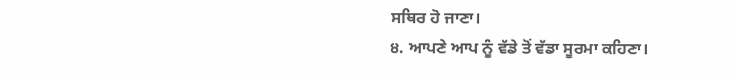ਸਥਿਰ ਹੋ ਜਾਣਾ।
੪. ਆਪਣੇ ਆਪ ਨੂੰ ਵੱਡੇ ਤੋਂ ਵੱਡਾ ਸੂਰਮਾ ਕਹਿਣਾ।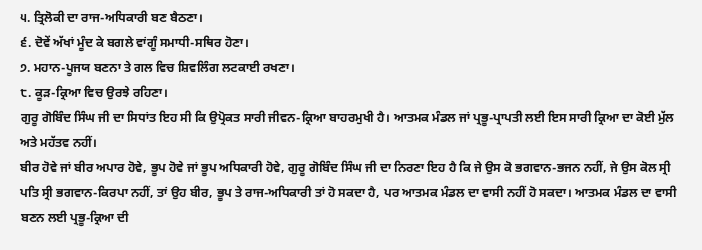੫. ਤ੍ਰਿਲੋਕੀ ਦਾ ਰਾਜ-ਅਧਿਕਾਰੀ ਬਣ ਬੈਠਣਾ।
੬. ਦੋਵੇਂ ਅੱਖਾਂ ਮੂੰਦ ਕੇ ਬਗਲੇ ਵਾਂਗੂੰ ਸਮਾਧੀ-ਸਥਿਰ ਹੋਣਾ।
੭. ਮਹਾਨ-ਪੂਜਯ ਬਣਨਾ ਤੇ ਗਲ ਵਿਚ ਸ਼ਿਵਲਿੰਗ ਲਟਕਾਈ ਰਖਣਾ।
੮. ਕੂੜ-ਕ੍ਰਿਆ ਵਿਚ ਉਰਝੇ ਰਹਿਣਾ।
ਗੁਰੂ ਗੋਬਿੰਦ ਸਿੰਘ ਜੀ ਦਾ ਸਿਧਾਂਤ ਇਹ ਸੀ ਕਿ ਉਪ੍ਰੋਕਤ ਸਾਰੀ ਜੀਵਨ-ਕ੍ਰਿਆ ਬਾਹਰਮੁਖੀ ਹੈ। ਆਤਮਕ ਮੰਡਲ ਜਾਂ ਪ੍ਰਭੂ-ਪ੍ਰਾਪਤੀ ਲਈ ਇਸ ਸਾਰੀ ਕ੍ਰਿਆ ਦਾ ਕੋਈ ਮੁੱਲ ਅਤੇ ਮਹੱਤਵ ਨਹੀਂ।
ਬੀਰ ਹੋਵੇ ਜਾਂ ਬੀਰ ਅਪਾਰ ਹੋਵੇ, ਭੂਪ ਹੋਵੇ ਜਾਂ ਭੂਪ ਅਧਿਕਾਰੀ ਹੋਵੇ, ਗੁਰੂ ਗੋਬਿੰਦ ਸਿੰਘ ਜੀ ਦਾ ਨਿਰਣਾ ਇਹ ਹੈ ਕਿ ਜੇ ਉਸ ਕੋ ਭਗਵਾਨ-ਭਜਨ ਨਹੀਂ, ਜੇ ਉਸ ਕੋਲ ਸ੍ਰੀ ਪਤਿ ਸ੍ਰੀ ਭਗਵਾਨ-ਕਿਰਪਾ ਨਹੀਂ, ਤਾਂ ਉਹ ਬੀਰ, ਭੂਪ ਤੇ ਰਾਜ-ਅਧਿਕਾਰੀ ਤਾਂ ਹੋ ਸਕਦਾ ਹੈ, ਪਰ ਆਤਮਕ ਮੰਡਲ ਦਾ ਵਾਸੀ ਨਹੀਂ ਹੋ ਸਕਦਾ। ਆਤਮਕ ਮੰਡਲ ਦਾ ਵਾਸੀ ਬਣਨ ਲਈ ਪ੍ਰਭੂ-ਕ੍ਰਿਆ ਦੀ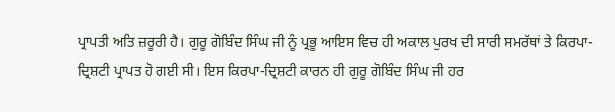ਪ੍ਰਾਪਤੀ ਅਤਿ ਜ਼ਰੂਰੀ ਹੈ। ਗੁਰੂ ਗੋਬਿੰਦ ਸਿੰਘ ਜੀ ਨੂੰ ਪ੍ਰਭੂ ਆਇਸ ਵਿਚ ਹੀ ਅਕਾਲ ਪੁਰਖ ਦੀ ਸਾਰੀ ਸਮਰੱਥਾਂ ਤੇ ਕਿਰਪਾ-ਦ੍ਰਿਸ਼ਟੀ ਪ੍ਰਾਪਤ ਹੋ ਗਈ ਸੀ। ਇਸ ਕਿਰਪਾ-ਦ੍ਰਿਸ਼ਟੀ ਕਾਰਨ ਹੀ ਗੁਰੂ ਗੋਬਿੰਦ ਸਿੰਘ ਜੀ ਹਰ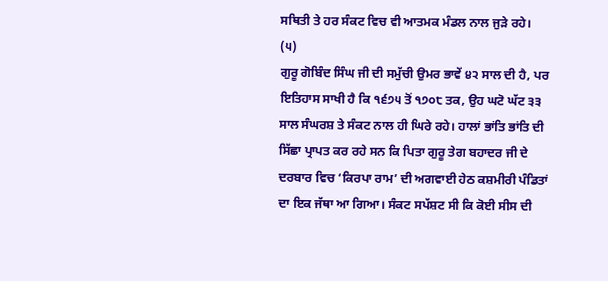ਸਥਿਤੀ ਤੇ ਹਰ ਸੰਕਟ ਵਿਚ ਵੀ ਆਤਮਕ ਮੰਡਲ ਨਾਲ ਜੁੜੇ ਰਹੇ।
(੫)
ਗੁਰੂ ਗੋਬਿੰਦ ਸਿੰਘ ਜੀ ਦੀ ਸਮੁੱਚੀ ਉਮਰ ਭਾਵੇਂ ੪੨ ਸਾਲ ਦੀ ਹੈ, ਪਰ ਇਤਿਹਾਸ ਸਾਖੀ ਹੈ ਕਿ ੧੬੭੫ ਤੋਂ ੧੭੦੮ ਤਕ, ਉਹ ਘਟੋ ਘੱਟ ੩੩ ਸਾਲ ਸੰਘਰਸ਼ ਤੇ ਸੰਕਟ ਨਾਲ ਹੀ ਘਿਰੇ ਰਹੇ। ਹਾਲਾਂ ਭਾਂਤਿ ਭਾਂਤਿ ਦੀ ਸਿੱਛਾ ਪ੍ਰਾਪਤ ਕਰ ਰਹੇ ਸਨ ਕਿ ਪਿਤਾ ਗੁਰੂ ਤੇਗ ਬਹਾਦਰ ਜੀ ਦੇ ਦਰਬਾਰ ਵਿਚ ‘ਕਿਰਪਾ ਰਾਮ’ ਦੀ ਅਗਵਾਈ ਹੇਠ ਕਸ਼ਮੀਰੀ ਪੰਡਿਤਾਂ ਦਾ ਇਕ ਜੱਥਾ ਆ ਗਿਆ। ਸੰਕਟ ਸਪੱਸ਼ਟ ਸੀ ਕਿ ਕੋਈ ਸੀਸ ਦੀ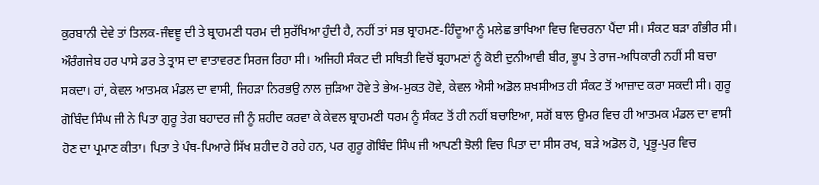ਕੁਰਬਾਨੀ ਦੇਵੇ ਤਾਂ ਤਿਲਕ-ਜੰਞਞੂ ਦੀ ਤੇ ਬ੍ਰਾਹਮਣੀ ਧਰਮ ਦੀ ਸੁਰੱਖਿਆ ਹੁੰਦੀ ਹੈ, ਨਹੀਂ ਤਾਂ ਸਭ ਬ੍ਰਾਹਮਣ-ਹਿੰਦੂਆ ਨੂੰ ਮਲੇਛ ਭਾਖਿਆ ਵਿਚ ਵਿਚਰਨਾ ਪੈਂਦਾ ਸੀ। ਸੰਕਟ ਬੜਾ ਗੰਭੀਰ ਸੀ। ਔਰੰਗਜੇਬ ਹਰ ਪਾਸੇ ਡਰ ਤੇ ਤ੍ਰਾਸ ਦਾ ਵਾਤਾਵਰਣ ਸਿਰਜ ਰਿਹਾ ਸੀ। ਅਜਿਹੀ ਸੰਕਟ ਦੀ ਸਥਿਤੀ ਵਿਚੋਂ ਬ੍ਰਹਾਮਣਾਂ ਨੂੰ ਕੋਈ ਦੁਨੀਆਵੀ ਬੀਰ, ਭੂਪ ਤੇ ਰਾਜ-ਅਧਿਕਾਰੀ ਨਹੀਂ ਸੀ ਬਚਾ ਸਕਦਾ। ਹਾਂ, ਕੇਵਲ ਆਤਮਕ ਮੰਡਲ ਦਾ ਵਾਸੀ, ਜਿਹੜਾ ਨਿਰਭਉ ਨਾਲ ਜੁੜਿਆ ਹੋਵੇ ਤੇ ਭੇਅ-ਮੁਕਤ ਹੋਵੇ, ਕੇਵਲ ਐਸੀ ਅਡੋਲ ਸ਼ਖਸੀਅਤ ਹੀ ਸੰਕਟ ਤੋਂ ਆਜ਼ਾਦ ਕਰਾ ਸਕਦੀ ਸੀ। ਗੁਰੂ ਗੋਬਿੰਦ ਸਿੰਘ ਜੀ ਨੇ ਪਿਤਾ ਗੁਰੂ ਤੇਗ ਬਹਾਦਰ ਜੀ ਨੂੰ ਸ਼ਹੀਦ ਕਰਵਾ ਕੇ ਕੇਵਲ ਬ੍ਰਾਹਮਣੀ ਧਰਮ ਨੂੰ ਸੰਕਟ ਤੋਂ ਹੀ ਨਹੀਂ ਬਚਾਇਆ, ਸਗੋਂ ਬਾਲ ਉਮਰ ਵਿਚ ਹੀ ਆਤਮਕ ਮੰਡਲ ਦਾ ਵਾਸੀ ਹੋਣ ਦਾ ਪ੍ਰਮਾਣ ਕੀਤਾ। ਪਿਤਾ ਤੇ ਪੰਥ-ਪਿਆਰੇ ਸਿੱਖ ਸ਼ਹੀਦ ਹੋ ਰਹੇ ਹਨ, ਪਰ ਗੁਰੂ ਗੋਬਿੰਦ ਸਿੰਘ ਜੀ ਆਪਣੀ ਝੋਲੀ ਵਿਚ ਪਿਤਾ ਦਾ ਸੀਸ ਰਖ, ਬੜੇ ਅਡੋਲ ਹੋ, ਪ੍ਰਭੂ-ਪੁਰ ਵਿਚ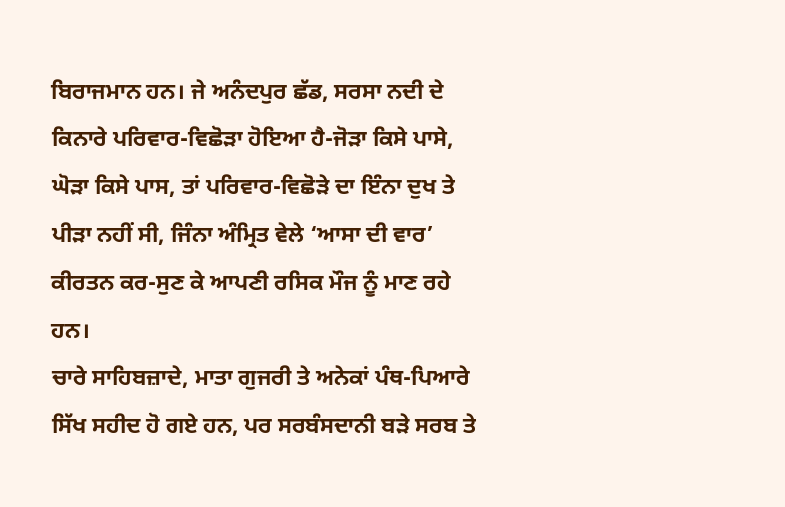ਬਿਰਾਜਮਾਨ ਹਨ। ਜੇ ਅਨੰਦਪੁਰ ਛੱਡ, ਸਰਸਾ ਨਦੀ ਦੇ ਕਿਨਾਰੇ ਪਰਿਵਾਰ-ਵਿਛੋੜਾ ਹੋਇਆ ਹੈ-ਜੋੜਾ ਕਿਸੇ ਪਾਸੇ, ਘੋੜਾ ਕਿਸੇ ਪਾਸ, ਤਾਂ ਪਰਿਵਾਰ-ਵਿਛੋੜੇ ਦਾ ਇੰਨਾ ਦੁਖ ਤੇ ਪੀੜਾ ਨਹੀਂ ਸੀ, ਜਿੰਨਾ ਅੰਮ੍ਰਿਤ ਵੇਲੇ ‘ਆਸਾ ਦੀ ਵਾਰ’ ਕੀਰਤਨ ਕਰ-ਸੁਣ ਕੇ ਆਪਣੀ ਰਸਿਕ ਮੌਜ ਨੂੰ ਮਾਣ ਰਹੇ ਹਨ।
ਚਾਰੇ ਸਾਹਿਬਜ਼ਾਦੇ, ਮਾਤਾ ਗੁਜਰੀ ਤੇ ਅਨੇਕਾਂ ਪੰਥ-ਪਿਆਰੇ ਸਿੱਖ ਸਹੀਦ ਹੋ ਗਏ ਹਨ, ਪਰ ਸਰਬੰਸਦਾਨੀ ਬੜੇ ਸਰਬ ਤੇ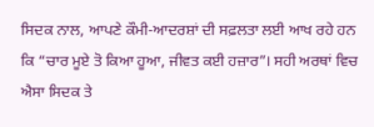ਸਿਦਕ ਨਾਲ, ਆਪਣੇ ਕੌਮੀ-ਆਦਰਸ਼ਾਂ ਦੀ ਸਫ਼ਲਤਾ ਲਈ ਆਖ ਰਹੇ ਹਨ ਕਿ “ਚਾਰ ਮੂਏ ਤੋ ਕਿਆ ਹੂਆ, ਜੀਵਤ ਕਈ ਹਜ਼ਾਰ”। ਸਹੀ ਅਰਥਾਂ ਵਿਚ ਐਸਾ ਸਿਦਕ ਤੇ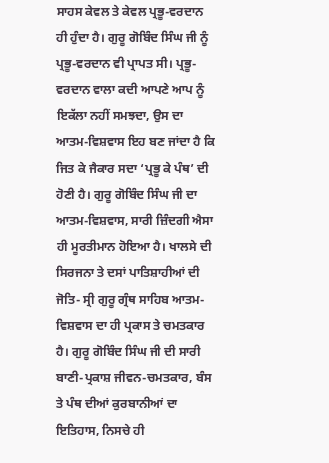ਸਾਹਸ ਕੇਵਲ ਤੇ ਕੇਵਲ ਪ੍ਰਭੂ-ਵਰਦਾਨ ਹੀ ਹੁੰਦਾ ਹੈ। ਗੁਰੂ ਗੋਬਿੰਦ ਸਿੰਘ ਜੀ ਨੂੰ ਪ੍ਰਭੂ-ਵਰਦਾਨ ਵੀ ਪ੍ਰਾਪਤ ਸੀ। ਪ੍ਰਭੂ-ਵਰਦਾਨ ਵਾਲਾ ਕਦੀ ਆਪਣੇ ਆਪ ਨੂੰ ਇਕੱਲਾ ਨਹੀਂ ਸਮਝਦਾ, ਉਸ ਦਾ ਆਤਮ-ਵਿਸ਼ਵਾਸ ਇਹ ਬਣ ਜਾਂਦਾ ਹੈ ਕਿ ਜਿਤ ਕੇ ਜੈਕਾਰ ਸਦਾ ‘ਪ੍ਰਭੂ ਕੇ ਪੰਥ’ ਦੀ ਹੋਣੀ ਹੈ। ਗੁਰੂ ਗੋਬਿੰਦ ਸਿੰਘ ਜੀ ਦਾ ਆਤਮ-ਵਿਸ਼ਵਾਸ, ਸਾਰੀ ਜ਼ਿੰਦਗੀ ਐਸਾ ਹੀ ਮੂਰਤੀਮਾਨ ਹੋਇਆ ਹੈ। ਖਾਲਸੇ ਦੀ ਸਿਰਜਨਾ ਤੇ ਦਸਾਂ ਪਾਤਿਸ਼ਾਹੀਆਂ ਦੀ ਜੋਤਿ- ਸ੍ਰੀ ਗੁਰੂ ਗ੍ਰੰਥ ਸਾਹਿਬ ਆਤਮ-ਵਿਸ਼ਵਾਸ ਦਾ ਹੀ ਪ੍ਰਕਾਸ ਤੇ ਚਮਤਕਾਰ ਹੈ। ਗੁਰੂ ਗੋਬਿੰਦ ਸਿੰਘ ਜੀ ਦੀ ਸਾਰੀ ਬਾਣੀ-ਪ੍ਰਕਾਸ਼ ਜੀਵਨ-ਚਮਤਕਾਰ, ਬੰਸ ਤੇ ਪੰਥ ਦੀਆਂ ਕੁਰਬਾਨੀਆਂ ਦਾ ਇਤਿਹਾਸ, ਨਿਸਚੇ ਹੀ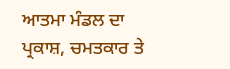ਆਤਮਾ ਮੰਡਲ ਦਾ ਪ੍ਰਕਾਸ਼, ਚਮਤਕਾਰ ਤੇ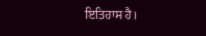ਇਤਿਹਾਸ ਹੈ।